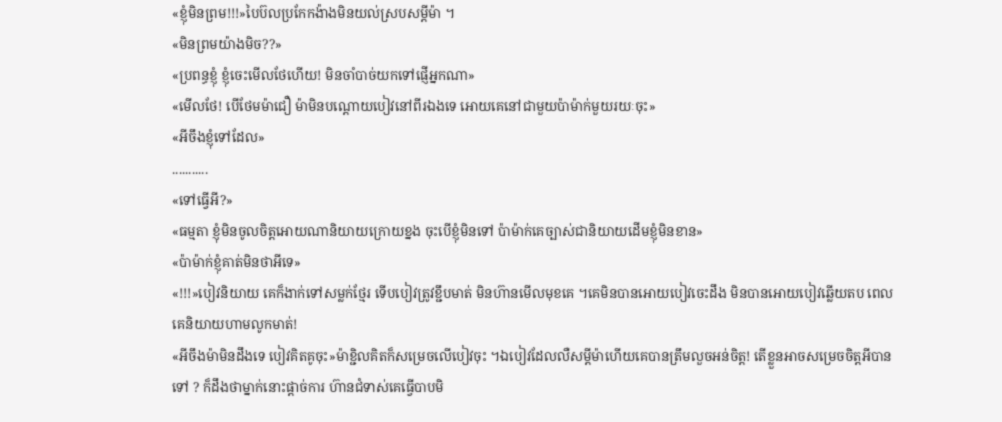«ខ្ញុំមិនព្រម!!!»បៃប៊លប្រកែកង៉ាងមិនយល់ស្របសម្តីម៉ា ។
«មិនព្រមយ៉ាងមិច??»
«ប្រពន្ធខ្ញុំ ខ្ញុំចេះមើលថែហើយ! មិនចាំបាច់យកទៅផ្ញើអ្នកណា»
«មើលថែ! បើថែមម៉ាជឿ ម៉ាមិនបណ្តោយបៀវនៅពីរឯងទេ អោយគេនៅជាមួយប៉ាម៉ាក់មួយរយៈចុះ»
«អីចឹងខ្ញុំទៅដែល»
...........
«ទៅធ្វើអី?»
«ធម្មតា ខ្ញុំមិនចូលចិត្តអោយណានិយាយក្រោយខ្នង ចុះបើខ្ញុំមិនទៅ ប៉ាម៉ាក់គេច្បាស់ជានិយាយដើមខ្ញុំមិនខាន»
«ប៉ាម៉ាក់ខ្ញុំគាត់មិនថាអីទេ»
«!!!»បៀវនិយាយ គេក៏ងាក់ទៅសម្លក់ថ្មែរ ទើបបៀវត្រូវខ្ជឹបមាត់ មិនហ៊ានមើលមុខគេ ។គេមិនបានអោយបៀវចេះដឹង មិនបានអោយបៀវឆ្លើយតប ពេលគេនិយាយហាមលូកមាត់!
«អីចឹងម៉ាមិនដឹងទេ បៀវគិតគូចុះ»ម៉ាខ្ជិលគិតក៏សម្រេចលើបៀវចុះ ។ឯបៀវដែលលឺសម្តីម៉ាហើយគេបានត្រឹមលួចអន់ចិត្ត! តើខ្លួនអាចសម្រេចចិត្តអីបានទៅ ? ក៏ដឹងថាម្នាក់នោះផ្តាច់ការ ហ៊ានជំទាស់គេធ្វើបាបមិ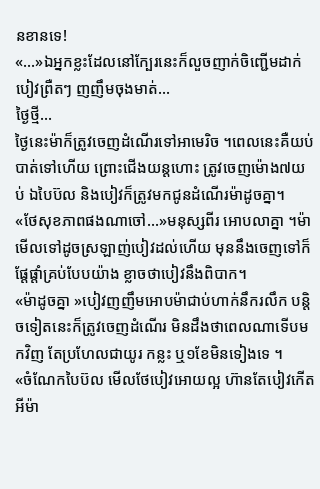នខានទេ!
«...»ឯអ្នកខ្លះដែលនៅក្បែរនេះក៏លួចញាក់ចិញ្ជើមដាក់បៀវព្រឺតៗ ញញឹមចុងមាត់...
ថ្ងៃថ្មី...
ថ្ងៃនេះម៉ាក៏ត្រូវចេញដំណើរទៅអាមេរិច ។ពេលនេះគឺយប់បាត់ទៅហើយ ព្រោះជើងយន្តហោះ ត្រូវចេញម៉ោង៧យប់ ឯបៃប៊ល និងបៀវក៏ត្រូវមកជូនដំណើរម៉ាដូចគ្នា។
«ថែសុខភាពផងណាចៅ...»មនុស្សពីរ អោបលាគ្នា ។ម៉ាមើលទៅដូចស្រឡាញ់បៀវដល់ហើយ មុននឹងចេញទៅក៏ផ្តែផ្តាំគ្រប់បែបយ៉ាង ខ្លាចថាបៀវនឹងពិបាក។
«ម៉ាដូចគ្នា »បៀវញញឹមអោបម៉ាជាប់ហាក់នឹករលឹក បន្តិចទៀតនេះក៏ត្រូវចេញដំណើរ មិនដឹងថាពេលណាទើបមកវិញ តែប្រហែលជាយូរ កន្លះ ឬ១ខែមិនទៀងទេ ។
«ចំណែកបៃប៊ល មើលថែបៀវអោយល្អ ហ៊ានតែបៀវកើតអីម៉ា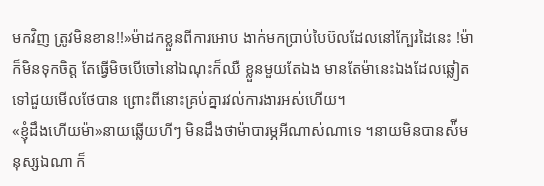មកវិញ ត្រូវមិនខាន!!»ម៉ាដកខ្លួនពីការអោប ងាក់មកប្រាប់បៃប៊លដែលនៅក្បែរដៃនេះ !ម៉ាក៏មិនទុកចិត្ត តែធ្វើមិចបើចៅនៅឯណុះក៏ឈឺ ខ្លួនមួយតែឯង មានតែម៉ានេះឯងដែលឆ្លៀតទៅជួយមើលថែបាន ព្រោះពីនោះគ្រប់គ្នារវល់ការងារអស់ហើយ។
«ខ្ញុំដឹងហើយម៉ា»នាយឆ្លើយហីៗ មិនដឹងថាម៉ាបារម្ភអីណាស់ណាទេ ។នាយមិនបានស៉ីមនុស្សឯណា ក៏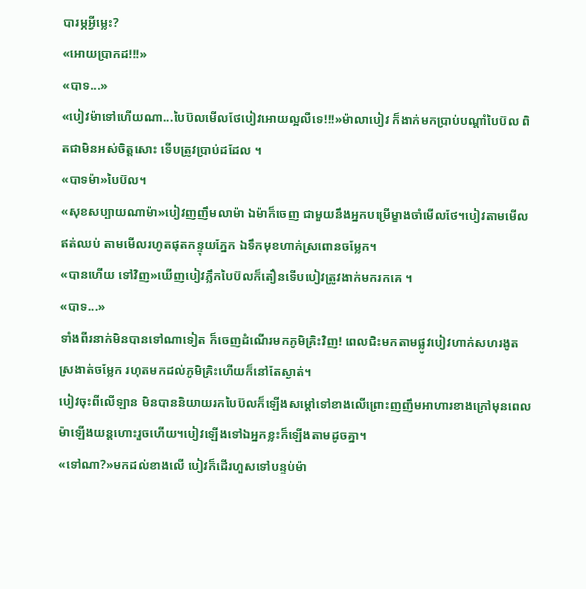បារម្ភអ្វីម្លេះ?
«អោយប្រាកដ!!!»
«បាទ...»
«បៀវម៉ាទៅហើយណា...បៃប៊លមើលថែបៀវអោយល្អលឺទេ!!!»ម៉ាលាបៀវ ក៏ងាក់មកប្រាប់បណ្តាំបៃប៊ល ពិតជាមិនអស់ចិត្តសោះ ទើបត្រូវប្រាប់ដដែល ។
«បាទម៉ា»បៃប៊ល។
«សុខសប្បាយណាម៉ា»បៀវញញឹមលាម៉ា ឯម៉ាក៏ចេញ ជាមួយនឹងអ្នកបម្រើម្ខាងចាំមើលថែ។បៀវតាមមើលឥត់ឈប់ តាមមើលរហូតផុតកន្ទុយភ្នែក ឯទឹកមុខហាក់ស្រពោនចម្លែក។
«បានហើយ ទៅវិញ»ឃើញបៀវភ្លឹកបៃប៊លក៏តឿនទើបបៀវត្រូវងាក់មករកគេ ។
«បាទ...»
ទាំងពីរនាក់មិនបានទៅណាទៀត ក៏ចេញដំណើរមកភូមិគ្រិះវិញ! ពេលជិះមកតាមផ្លូវបៀវហាក់សហរងូតស្រងាត់ចម្លែក រហុតមកដល់ភូមិគ្រិះហើយក៏នៅតែស្ងាត់។
បៀវចុះពីលើឡាន មិនបាននិយាយរកបៃប៊លក៏ឡើងសម្តៅទៅខាងលើព្រោះញញឹមអាហារខាងក្រៅមុនពេលម៉ាឡើងយន្តហោះរួចហើយ។បៀវឡើងទៅឯអ្នកខ្លះក៏ឡើងតាមដូចគ្នា។
«ទៅណា?»មកដល់ខាងលើ បៀវក៏ដើរហួសទៅបន្ទប់ម៉ា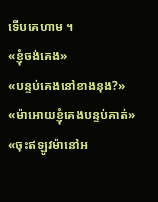ទើបគេហាម ។
«ខ្ញុំចង់គេង»
«បន្ទប់គេងនៅខាងនុង?»
«ម៉ាអោយខ្ញុំគេងបន្ទប់គាត់»
«ចុះឥឡូវម៉ានៅអ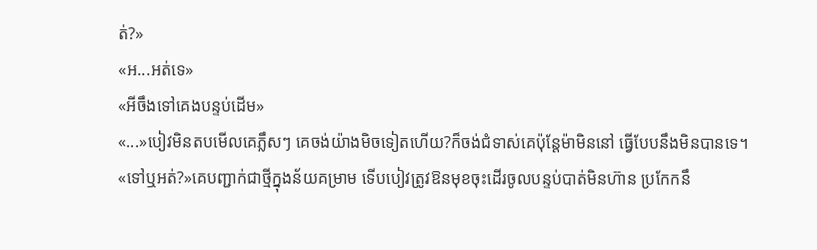ត់?»
«អ...អត់ទេ»
«អីចឹងទៅគេងបន្ទប់ដើម»
«...»បៀវមិនតបមើលគេភ្លឹសៗ គេចង់យ៉ាងមិចទៀតហើយ?ក៏ចង់ជំទាស់គេប៉ុន្តែម៉ាមិននៅ ធ្វើបែបនឹងមិនបានទេ។
«ទៅឬអត់?»គេបញ្ជាក់ជាថ្មីក្នុងន័យគម្រាម ទើបបៀវត្រូវឱនមុខចុះដើរចូលបន្ទប់បាត់មិនហ៊ាន ប្រកែកនឹ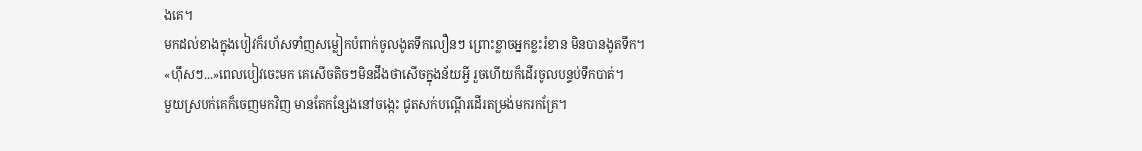ងគេ។
មកដល់ខាងក្នុងបៀវក៏រហ័សទាំញសម្លៀកបំពាក់ចូលងូតទឹកលឿនៗ ព្រោះខ្លាចអ្នកខ្លះរំខាន មិនបានងូតទឹក។
«ហ៊ឹសៗ...»ពេលបៀវចេះមក គេសើចតិចៗមិនដឹងថាសើចក្នុងន័យអ្វី រួចហើយក៏ដើរចូលបន្ទប់ទឹកបាត់។
មួយស្របក់គេក៏ចេញមកវិញ មានតែកន្សែងនៅចង្កេះ ជូតសក់បណ្តើរដើរតម្រង់មករកគ្រែ។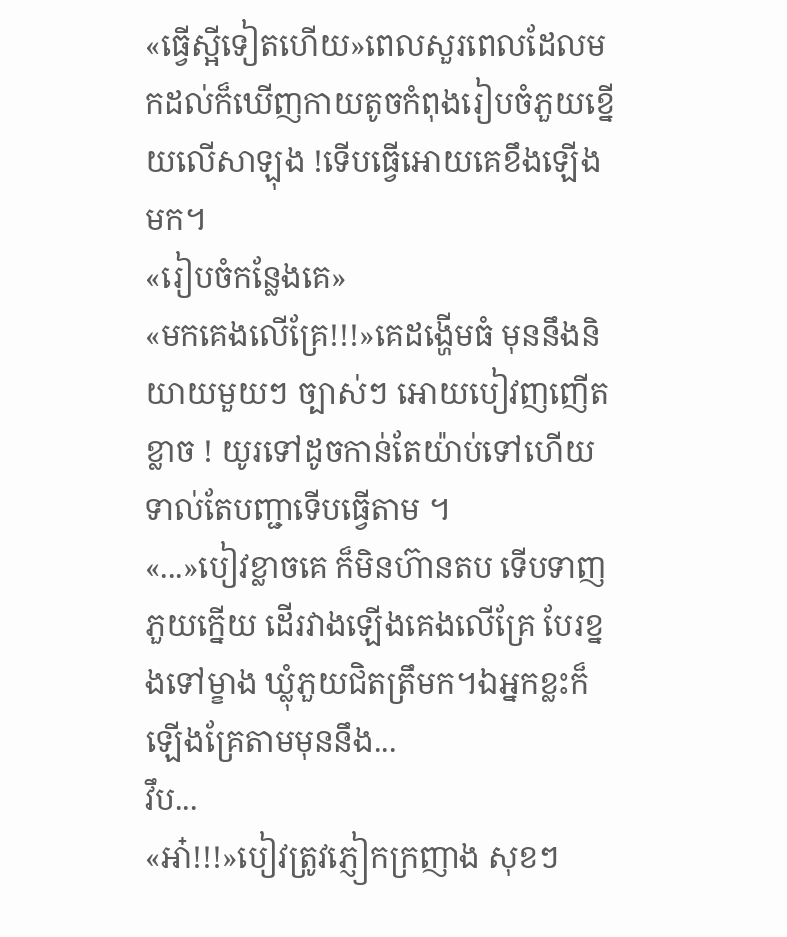«ធ្វើស្អីទៀតហើយ»ពេលសួរពេលដែលមកដល់ក៏ឃើញកាយតូចកំពុងរៀបចំភួយខ្នើយលើសាឡុង !ទើបធ្វើអោយគេខឹងឡើងមក។
«រៀបចំកន្លែងគេ»
«មកគេងលើគ្រែ!!!»គេដង្ហើមធំ មុននឹងនិយាយមួយៗ ច្បាស់ៗ អោយបៀវញញើតខ្លាច ! យូរទៅដូចកាន់តែយ៉ាប់ទៅហើយ ទាល់តែបញ្ជាទើបធ្វើតាម ។
«...»បៀវខ្លាចគេ ក៏មិនហ៊ានតប ទើបទាញភួយក្នើយ ដើរវាងឡើងគេងលើគ្រែ បែរខ្នងទៅម្ខាង ឃ្លុំភួយជិតត្រឹមក។ឯអ្នកខ្លះក៏ឡើងគ្រែតាមមុននឹង...
វឹប...
«អា៎!!!»បៀវត្រូវភ្ញៀកក្រញាង សុខៗ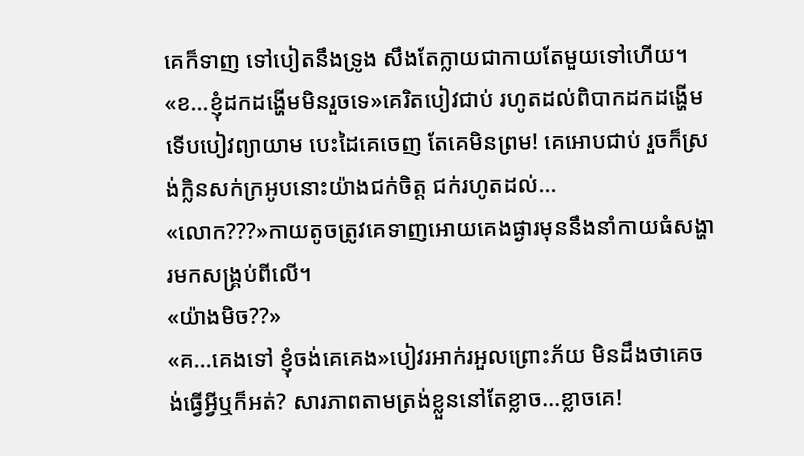គេក៏ទាញ ទៅបៀតនឹងទ្រូង សឹងតែក្លាយជាកាយតែមួយទៅហើយ។
«ខ...ខ្ញុំដកដង្ហើមមិនរួចទេ»គេរិតបៀវជាប់ រហូតដល់ពិបាកដកដង្ហើម ទើបបៀវព្យាយាម បេះដៃគេចេញ តែគេមិនព្រម! គេអោបជាប់ រួចក៏ស្រង់ក្លិនសក់ក្រអូបនោះយ៉ាងជក់ចិត្ត ជក់រហូតដល់...
«លោក???»កាយតូចត្រូវគេទាញអោយគេងផ្ងារមុននឹងនាំកាយធំសង្ហារមកសង្រ្គប់ពីលើ។
«យ៉ាងមិច??»
«គ...គេងទៅ ខ្ញុំចង់គេគេង»បៀវរអាក់រអួលព្រោះភ័យ មិនដឹងថាគេចង់ធ្វើអ្វីឬក៏អត់? សារភាពតាមត្រង់ខ្លួននៅតែខ្លាច...ខ្លាចគេ!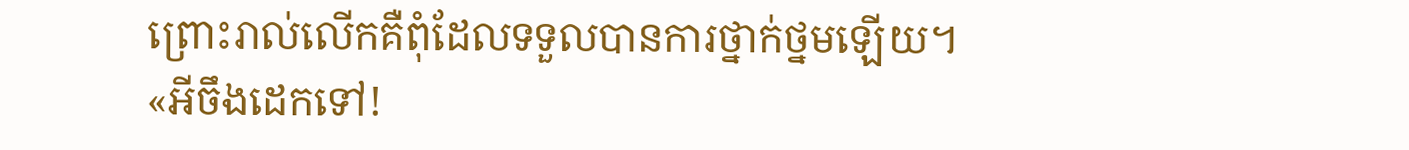ព្រោះរាល់លើកគឺពុំដែលទទួលបានការថ្នាក់ថ្នមឡើយ។
«អីចឹងដេកទៅ!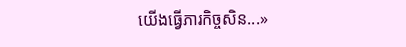យើងធ្វើភារកិច្ចសិន...»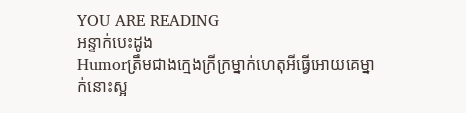YOU ARE READING
អន្ទាក់បេះដូង
Humorត្រឹមជាងក្មេងក្រីក្រម្នាក់ហេតុអីធ្វើអោយគេម្នាក់នោះស្អ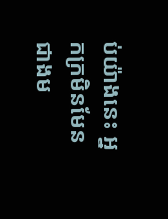ប់យ៉ាងនេះ អ្នកក្រមិនមែនជាងម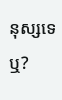នុស្សទេឬ?